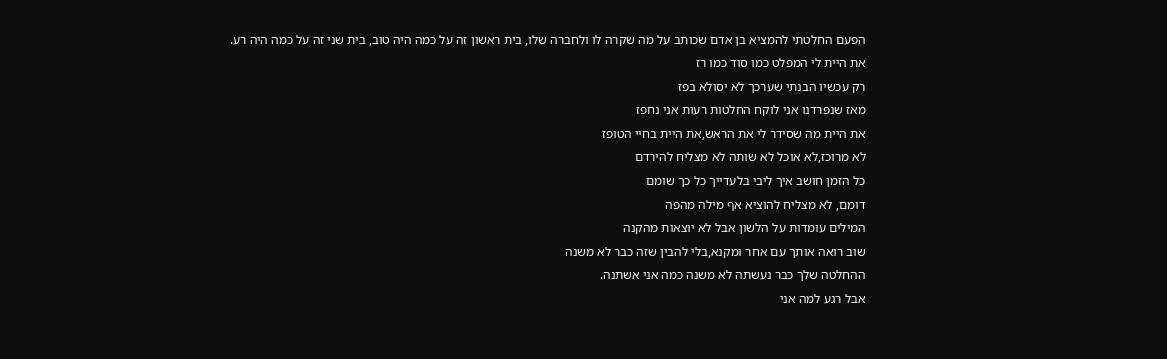הפעם החלטתי להמציא בן אדם שכותב על מה שקרה לו ולחברה שלו, בית ראשון זה על כמה היה טוב, בית שני זה על כמה היה רע.
את היית לי המפלט כמו סוד כמו רז
רק עכשיו הבנתי שערכך לא יסולא בפז
מאז שנפרדנו אני לוקח החלטות רעות אני נחפז
את היית מה שסידר לי את הראש,את היית בחיי הטופז
לא מרוכז,לא אוכל לא שותה לא מצליח להירדם
כל הזמן חושב איך ליבי בלעדייך כל כך שומם
דומם, לא מצליח להוציא אף מילה מהפה
המילים עומדות על הלשון אבל לא יוצאות מהקנה
שוב רואה אותך עם אחר ומקנא,בלי להבין שזה כבר לא משנה
ההחלטה שלך כבר נעשתה לא משנה כמה אני אשתנה.
אבל רגע למה אני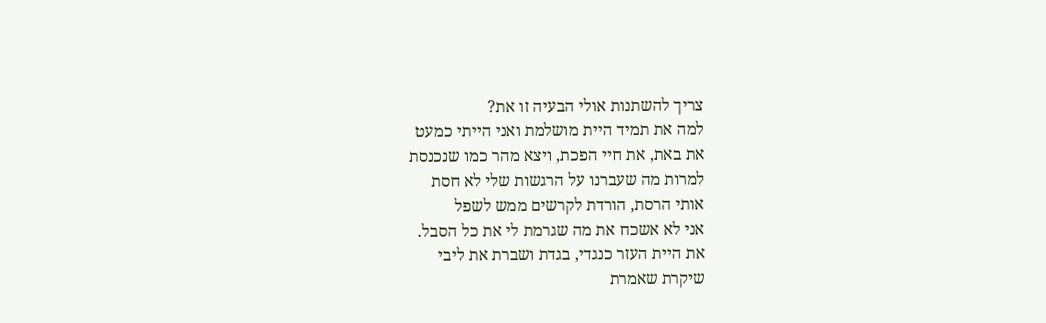צריך להשתנות אולי הבעיה זו את?
למה את תמיד היית מושלמת ואני הייתי כמעט
את באת, את חיי הפכת, ויצא מהר כמו שנכנסת
למרות מה שעברנו על הרגשות שלי לא חסת
אותי הרסת, הורדת לקרשים ממש לשפל
אני לא אשכח את מה שגרמת לי את כל הסבל.
את היית העזר כנגדי, בגדת ושברת את ליבי
שיקרת שאמרת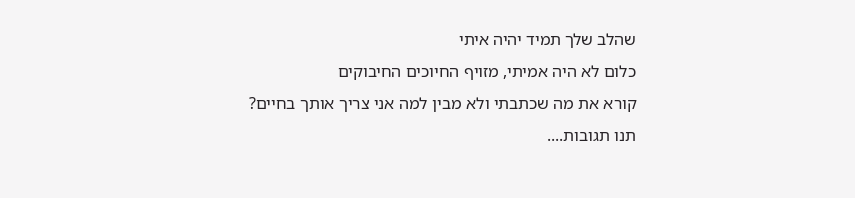שהלב שלך תמיד יהיה איתי
כלום לא היה אמיתי, מזויף החיוכים החיבוקים
קורא את מה שכתבתי ולא מבין למה אני צריך אותך בחיים?
תנו תגובות....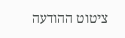ציטוט ההודעה